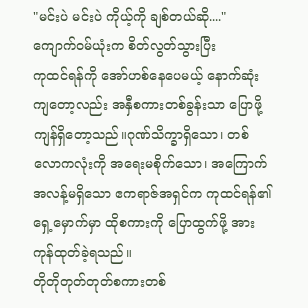"မင်းပဲ မင်းပဲ ကိုယ့်ကို ချစ်တယ်ဆို...."
ကျောက်ဝမ်ယုံးက စိတ်လွတ်သွားပြီး
ကုထင်ရန်ကို အော်ဟစ်နေပေမယ့် နောက်ဆုံးကျတော့လည်း အနှီစကားတစ်ခွန်းသာ ပြောဖို့ ကျန်ရှိတော့သည်။ဂုဏ်သိက္ခာရှိသော၊ တစ်လောကလုံးကို အရေးမစိုက်သော၊ အကြောက်အလန့်မရှိသော ဧကရာဇ်အရှင်က ကုထင်ရန်၏ ရှေ့မှောက်မှာ ထိုစကားကို ပြောထွက်ဖို့ အားကုန်ထုတ်ခဲ့ရသည်။
တိုတိုတုတ်တုတ်စကားတစ်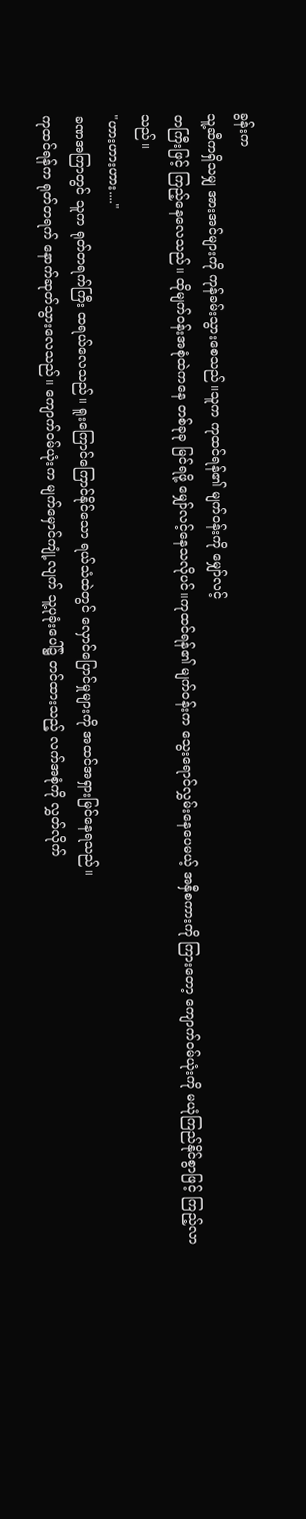ခွန်းက
သူ့ဆီကရှိသမျှ အားအင်များကို ကုန်ခမ်းသွားစေသည်။သူက ကုထင်ရန်၏ မျက်ဝန်းကို မျှော်လင့်
တကြီးဖြင့် ကြည့်နေလေသည်။ ထိုမျက်ဝန်းအစုံထဲကနေ တစ်ခုခု မြင်ရဖို့ မျှော်လင့်နေသလိုပင်။ကုထင်ရန်၏ မျက်ဝန်းက သွေးရောင်လွှမ်းနေပေမယ့် အနှီစကားကို ကြားတော့ ကျောက်ဝမ်ယုံးကို မယုံကြည်နိုင်စွာဖြင့် ကြည့်လာသည်။
"ဟားဟားဟား...."
ခဏအကြာတွင် သူက ရုတ်တရက်ကြီး ထရယ်လေသည်။ ရူးကြောင်ကြောင်နိုင်သော ရယ်သံထဲတွင် လှောင်ပြောင်မှုများကို အထင်အရှားမြင်နေရသည်။
ကုထင်ရန်က ရုတ်တရက် နောက်ဆုတ်သွားလေသည်။ ကျောက်ဝမ်ယုံးက မျက်မှောင်ကျုံ့လျက် သူ့ပုခုံးပေါ်၌ တင်ထားသည့် လက်အစုံကို လွှတ်လိုက်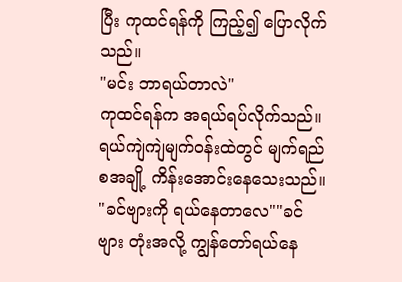ပြီး ကုထင်ရန်ကို ကြည့်၍ ပြောလိုက်သည်။
"မင်း ဘာရယ်တာလဲ"
ကုထင်ရန်က အရယ်ရပ်လိုက်သည်။ ရယ်ကျဲကျဲမျက်ဝန်းထဲတွင် မျက်ရည်စအချို့ ကိန်းအောင်းနေသေးသည်။
"ခင်ဗျားကို ရယ်နေတာလေ""ခင်ဗျား တုံးအလို့ ကျွန်တော်ရယ်နေ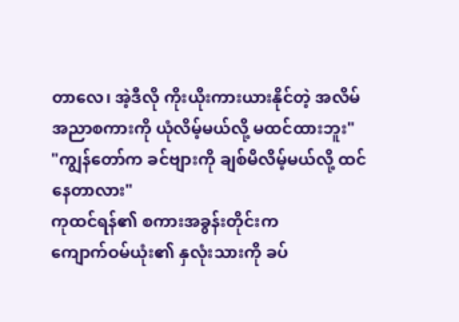တာလေ၊ အဲ့ဒီလို ကိုးယိုးကားယားနိုင်တဲ့ အလိမ်အညာစကားကို ယုံလိမ့်မယ်လို့ မထင်ထားဘူး"
"ကျွန်တော်က ခင်ဗျားကို ချစ်မိလိမ့်မယ်လို့ ထင်နေတာလား"
ကုထင်ရန်၏ စကားအခွန်းတိုင်းက
ကျောက်ဝမ်ယုံး၏ နှလုံးသားကို ခပ်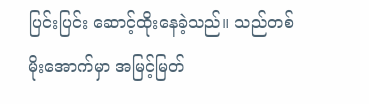ပြင်းပြင်း ဆောင့်ထိုးနေခဲ့သည်။ သည်တစ်မိုးအောက်မှာ အမြင့်မြတ်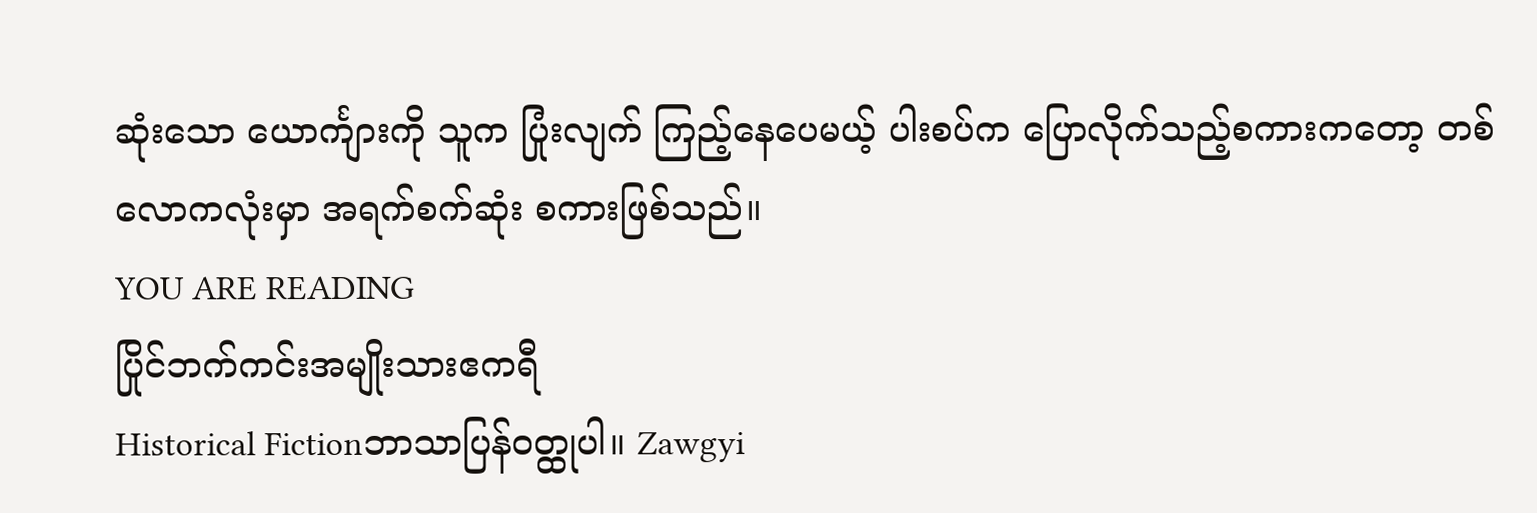ဆုံးသော ယောင်္ကျားကို သူက ပြုံးလျက် ကြည့်နေပေမယ့် ပါးစပ်က ပြောလိုက်သည့်စကားကတော့ တစ်လောကလုံးမှာ အရက်စက်ဆုံး စကားဖြစ်သည်။
YOU ARE READING
ပြိုင်ဘက်ကင်းအမျိုးသားဧကရီ
Historical Fictionဘာသာပြန်ဝတ္ထုပါ။ Zawgyi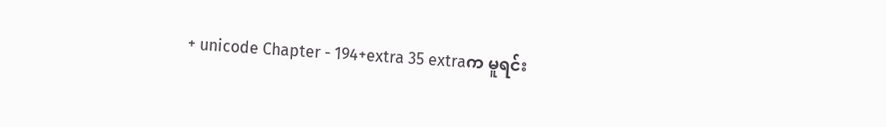+ unicode Chapter - 194+extra 35 extraက မူရင်း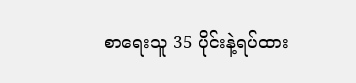စာရေးသူ 35 ပိုင်းနဲ့ရပ်ထား